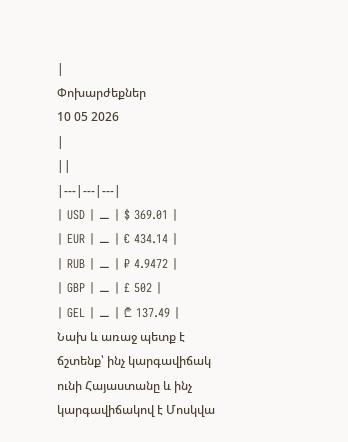|
Փոխարժեքներ
10 05 2026
|
||
|---|---|---|
| USD | ⚊ | $ 369.01 |
| EUR | ⚊ | € 434.14 |
| RUB | ⚊ | ₽ 4.9472 |
| GBP | ⚊ | £ 502 |
| GEL | ⚊ | ₾ 137.49 |
Նախ և առաջ պետք է ճշտենք՝ ինչ կարգավիճակ ունի Հայաստանը և ինչ կարգավիճակով է Մոսկվա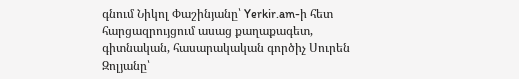գնում Նիկոլ Փաշինյանը՝ Yerkir.am-ի հետ հարցազրույցում ասաց քաղաքագետ, գիտնական, հասարակական գործիչ Սուրեն Զոլյանը՝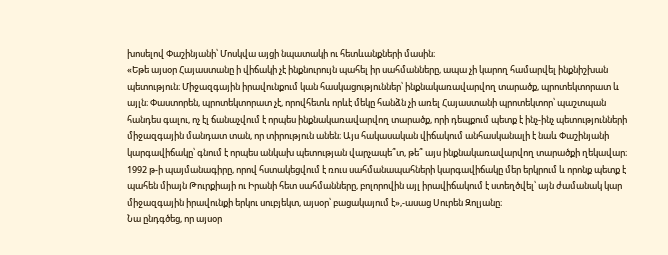խոսելով Փաշինյանի՝ Մոսկվա այցի նպատակի ու հետևանքների մասին։
«Եթե այսօր Հայաստանը ի վիճակի չէ ինքնուրույն պահել իր սահմանները, ապա չի կարող համարվել ինքնիշխան պետություն։ Միջազգային իրավունքում կան հասկացություններ՝ ինքնակառավարվող տարածք, պրոտեկտորատ և այլն։ Փաստորեն, պրոտեկտորատ չէ, որովհետև որևէ մեկը հանձն չի առել Հայաստանի պրոտեկտոր՝ պաշտպան հանդես գալու, ոչ էլ ճանաչվում է որպես ինքնակառավարվող տարածք, որի դեպքում պետք է ինչ-ինչ պետությունների միջազգային մանդատ տան, որ տիրություն անեն։ Այս հակասական վիճակում անհասկանալի է նաև Փաշինյանի կարգավիճակը՝ գնում է որպես անկախ պետության վարչապե՞տ, թե՞ այս ինքնակառավարվող տարածքի ղեկավար։ 1992 թ-ի պայմանագիրը, որով հստակեցվում է ռուս սահմանապահների կարգավիճակը մեր երկրում և որոնք պետք է պահեն միայն Թուրքիայի ու Իրանի հետ սահմանները, բոլորովին այլ իրավիճակում է ստեղծվել՝ այն ժամանակ կար միջազգային իրավունքի երկու սուբյեկտ, այսօր՝ բացակայում է»,-ասաց Սուրեն Զոլյանը։
Նա ընդգծեց, որ այսօր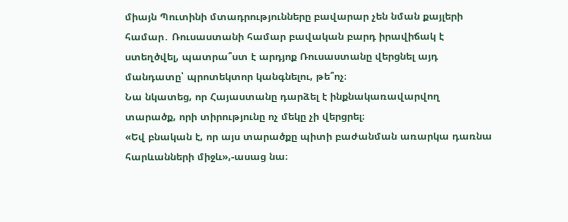միայն Պուտինի մտադրությունները բավարար չեն նման քայլերի համար․ Ռուսաստանի համար բավական բարդ իրավիճակ է ստեղծվել, պատրա՞ստ է արդյոք Ռուսաստանը վերցնել այդ մանդատը՝ պրոտեկտոր կանգնելու, թե՞ոչ։
Նա նկատեց, որ Հայաստանը դարձել է ինքնակառավարվող տարածք, որի տիրությունը ոչ մեկը չի վերցրել։
«Եվ բնական է, որ այս տարածքը պիտի բաժանման առարկա դառնա հարևանների միջև»,-ասաց նա։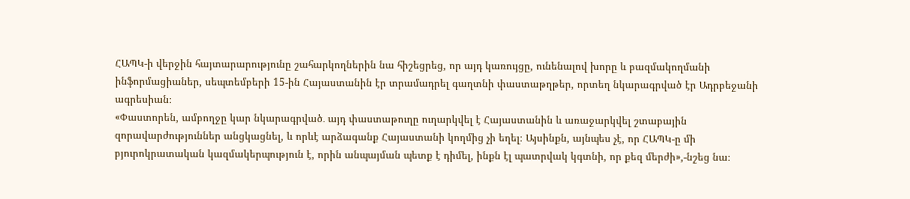ՀԱՊԿ-ի վերջին հայտարարությունը շահարկողներին նա հիշեցրեց, որ այդ կառույցը, ունենալով խորը և բազմակողմանի ինֆորմացիաներ, սեպտեմբերի 15-ին Հայաստանին էր տրամադրել գաղտնի փաստաթղթեր, որտեղ նկարագրված էր Ադրբեջանի ագրեսիան։
«Փաստորեն, ամբողջը կար նկարագրված․ այդ փաստաթուղը ուղարկվել է Հայաստանին և առաջարկվել շտաբային զորավարժություններ անցկացնել, և որևէ արձագանք Հայաստանի կողմից չի եղել։ Այսինքն, այնպես չէ, որ ՀԱՊԿ-ը մի բյուրոկրատական կազմակերպություն է, որին անպայման պետք է դիմել, ինքն էլ պատրվակ կգտնի, որ քեզ մերժի»,-նշեց նա։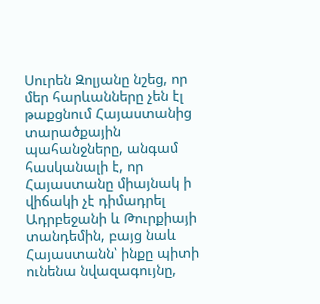Սուրեն Զոլյանը նշեց, որ մեր հարևանները չեն էլ թաքցնում Հայաստանից տարածքային պահանջները, անգամ հասկանալի է, որ Հայաստանը միայնակ ի վիճակի չէ դիմադրել Ադրբեջանի և Թուրքիայի տանդեմին, բայց նաև Հայաստանն՝ ինքը պիտի ունենա նվազագույնը,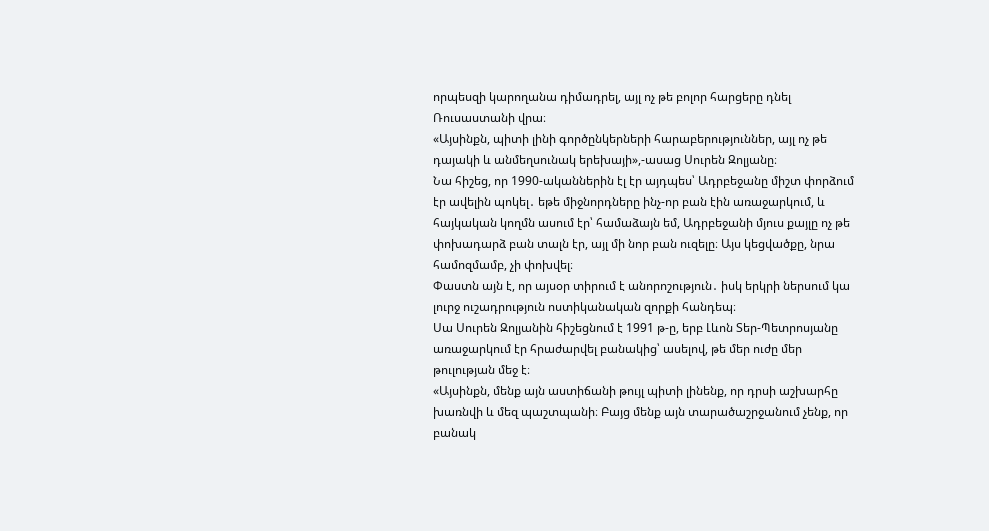որպեսզի կարողանա դիմադրել, այլ ոչ թե բոլոր հարցերը դնել Ռուսաստանի վրա։
«Այսինքն, պիտի լինի գործընկերների հարաբերություններ, այլ ոչ թե դայակի և անմեղսունակ երեխայի»,-ասաց Սուրեն Զոլյանը։
Նա հիշեց, որ 1990-ականներին էլ էր այդպես՝ Ադրբեջանը միշտ փորձում էր ավելին պոկել․ եթե միջնորդները ինչ-որ բան էին առաջարկում, և հայկական կողմն ասում էր՝ համաձայն եմ, Ադրբեջանի մյուս քայլը ոչ թե փոխադարձ բան տալն էր, այլ մի նոր բան ուզելը։ Այս կեցվածքը, նրա համոզմամբ, չի փոխվել։
Փաստն այն է, որ այսօր տիրում է անորոշություն․ իսկ երկրի ներսում կա լուրջ ուշադրություն ոստիկանական զորքի հանդեպ։
Սա Սուրեն Զոլյանին հիշեցնում է 1991 թ-ը, երբ Լևոն Տեր-Պետրոսյանը առաջարկում էր հրաժարվել բանակից՝ ասելով, թե մեր ուժը մեր թուլության մեջ է։
«Այսինքն, մենք այն աստիճանի թույլ պիտի լինենք, որ դրսի աշխարհը խառնվի և մեզ պաշտպանի։ Բայց մենք այն տարածաշրջանում չենք, որ բանակ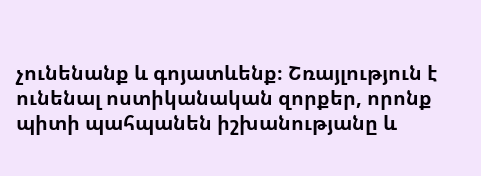չունենանք և գոյատևենք։ Շռայլություն է ունենալ ոստիկանական զորքեր, որոնք պիտի պահպանեն իշխանությանը և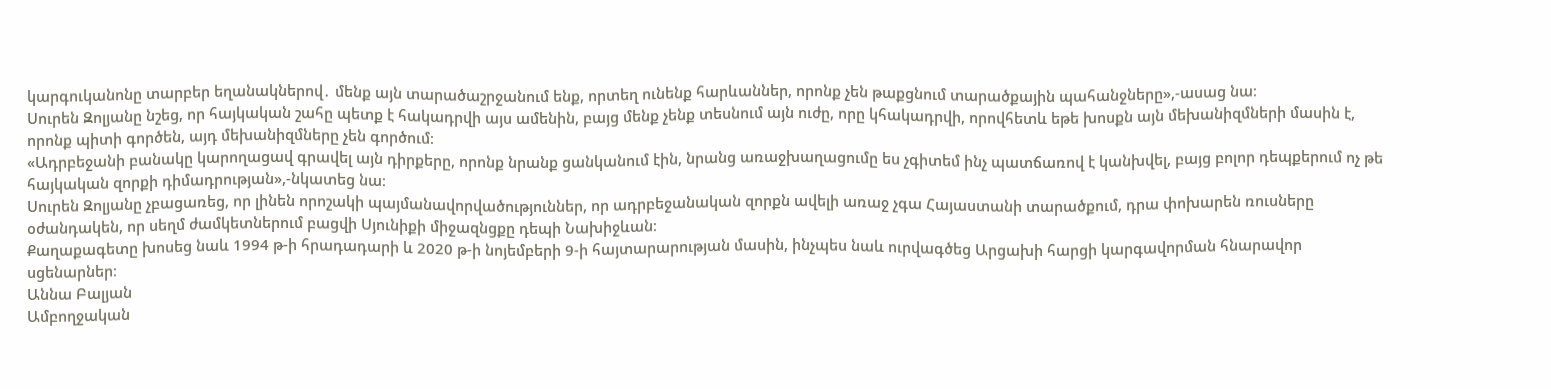կարգուկանոնը տարբեր եղանակներով․ մենք այն տարածաշրջանում ենք, որտեղ ունենք հարևաններ, որոնք չեն թաքցնում տարածքային պահանջները»,-ասաց նա։
Սուրեն Զոլյանը նշեց, որ հայկական շահը պետք է հակադրվի այս ամենին, բայց մենք չենք տեսնում այն ուժը, որը կհակադրվի, որովհետև եթե խոսքն այն մեխանիզմների մասին է, որոնք պիտի գործեն, այդ մեխանիզմները չեն գործում։
«Ադրբեջանի բանակը կարողացավ գրավել այն դիրքերը, որոնք նրանք ցանկանում էին, նրանց առաջխաղացումը ես չգիտեմ ինչ պատճառով է կանխվել, բայց բոլոր դեպքերում ոչ թե հայկական զորքի դիմադրության»,-նկատեց նա։
Սուրեն Զոլյանը չբացառեց, որ լինեն որոշակի պայմանավորվածություններ, որ ադրբեջանական զորքն ավելի առաջ չգա Հայաստանի տարածքում, դրա փոխարեն ռուսները օժանդակեն, որ սեղմ ժամկետներում բացվի Սյունիքի միջազնցքը դեպի Նախիջևան։
Քաղաքագետը խոսեց նաև 1994 թ-ի հրադադարի և 2020 թ-ի նոյեմբերի 9-ի հայտարարության մասին, ինչպես նաև ուրվագծեց Արցախի հարցի կարգավորման հնարավոր սցենարներ։
Աննա Բալյան
Ամբողջական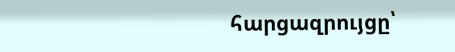հարցազրույցը՝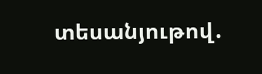տեսանյութով․